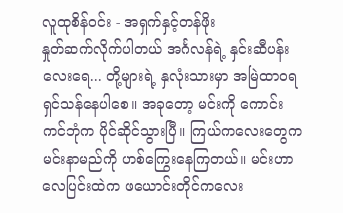လူထုစိန်ဝင်း - အရှက်နှင့်တန်ဖိုး
နှုတ်ဆက်လိုက်ပါတယ် အင်္ဂလန်ရဲ့ နှင်းဆီပန်းလေးရေ... တို့များရဲ့ နှလုံးသားမှာ အမြဲထာဝရ ရှင်သန်နေပါစေ။ အခုတော့ မင်းကို ကောင်းကင်ဘုံက ပိုင်ဆိုင်သွားပြီ။ ကြယ်ကလေးတွေက မင်းနာမည်ကို ဟစ်ကြွေးနေကြတယ်။ မင်းဟာ လေပြင်းထဲက ဖယောင်းတိုင်ကလေး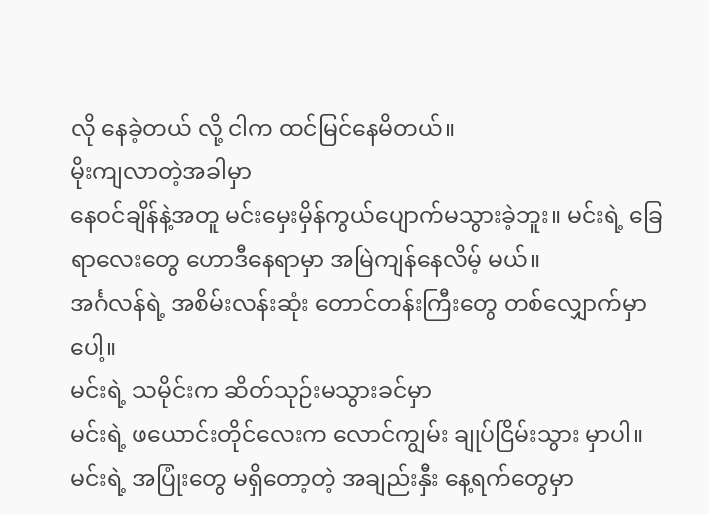လို နေခဲ့တယ် လို့ ငါက ထင်မြင်နေမိတယ်။
မိုးကျလာတဲ့အခါမှာ
နေဝင်ချိန်နဲ့အတူ မင်းမှေးမှိန်ကွယ်ပျောက်မသွားခဲ့ဘူး။ မင်းရဲ့ ခြေရာလေးတွေ ဟောဒီနေရာမှာ အမြဲကျန်နေလိမ့် မယ်။
အင်္ဂလန်ရဲ့ အစိမ်းလန်းဆုံး တောင်တန်းကြီးတွေ တစ်လျှောက်မှာပေါ့။
မင်းရဲ့ သမိုင်းက ဆိတ်သုဉ်းမသွားခင်မှာ
မင်းရဲ့ ဖယောင်းတိုင်လေးက လောင်ကျွမ်း ချုပ်ငြိမ်းသွား မှာပါ။
မင်းရဲ့ အပြုံးတွေ မရှိတော့တဲ့ အချည်းနှီး နေ့ရက်တွေမှာ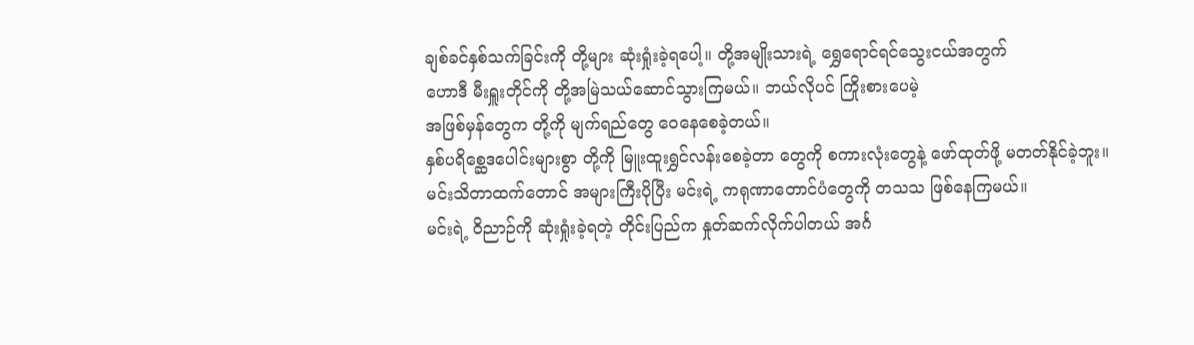ချစ်ခင်နှစ်သက်ခြင်းကို တို့များ ဆုံးရှုံးခဲ့ရပေါ့။ တို့အမျိုးသားရဲ့ ရွှေရောင်ရင်သွေးငယ်အတွက်
ဟောဒီ မီးရှူးတိုင်ကို တို့အမြဲသယ်ဆောင်သွားကြမယ်။ ဘယ်လိုပင် ကြိုးစားပေမဲ့
အဖြစ်မှန်တွေက တို့ကို မျက်ရည်တွေ ဝေနေစေခဲ့တယ်။
နှစ်ပရိစ္ဆေဒပေါင်းများစွာ တို့ကို မြူးထူးရွှင်လန်းစေခဲ့တာ တွေကို စကားလုံးတွေနဲ့ ဖော်ထုတ်ဖို့ မတတ်နိုင်ခဲ့ဘူး။ မင်းသိတာထက်တောင် အများကြီးပိုပြီး မင်းရဲ့ ကရုဏာတောင်ပံတွေကို တသသ ဖြစ်နေကြမယ်။
မင်းရဲ့ ဝိညာဉ်ကို ဆုံးရှုံးခဲ့ရတဲ့ တိုင်းပြည်က နှုတ်ဆက်လိုက်ပါတယ် အင်္ဂ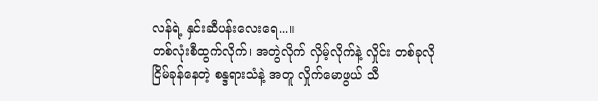လန်ရဲ့ နှင်းဆီပန်းလေးရေ...။
တစ်လုံးစီထွက်လိုက်၊ အတွဲလိုက် လှိမ့်လိုက်နဲ့ လှိုင်း တစ်ခုလို ငြိမ်ခုန်နေတဲ့ စန္ဒရားသံနဲ့ အတူ လှိုက်မောဖွယ် သီ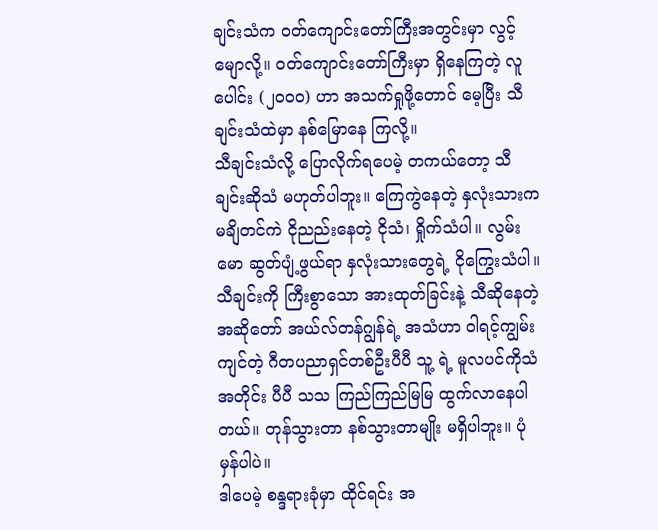ချင်းသံက ဝတ်ကျောင်းတော်ကြီးအတွင်းမှာ လွင့်မျောလို့။ ဝတ်ကျောင်းတော်ကြီးမှာ ရှိနေကြတဲ့ လူပေါင်း (၂၀၀၀) ဟာ အသက်ရှုဖို့တောင် မေ့ပြီး သီချင်းသံထဲမှာ နစ်မြောနေ ကြလို့။
သီချင်းသံလို့ ပြောလိုက်ရပေမဲ့ တကယ်တော့ သီချင်းဆိုသံ မဟုတ်ပါဘူး။ ကြေကွဲနေတဲ့ နှလုံးသားက မချိတင်ကဲ ငိုညည်းနေတဲ့ ငိုသံ၊ ရှိုက်သံပါ။ လွမ်းမော ဆွတ်ပျံ့ဖွယ်ရာ နှလုံးသားတွေရဲ့ ငိုကြွေးသံပါ။
သီချင်းကို ကြီးစွာသော အားထုတ်ခြင်းနဲ့ သီဆိုနေတဲ့ အဆိုတော် အယ်လ်တန်ဂျွန်ရဲ့ အသံဟာ ဝါရင့်ကျွမ်းကျင်တဲ့ ဂီတပညာရှင်တစ်ဦးပီပီ သူ့ ရဲ့ မူလပင်ကိုသံအတိုင်း ပီပီ သသ ကြည်ကြည်မြမြ ထွက်လာနေပါတယ်။ တုန်သွားတာ နစ်သွားတာမျိုး မရှိပါဘူး။ ပုံမှန်ပါပဲ။
ဒါပေမဲ့ စန္ဒရားခုံမှာ ထိုင်ရင်း အ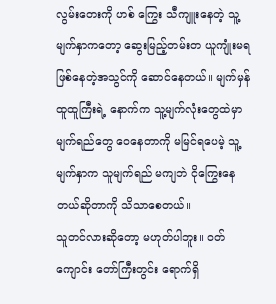လွမ်းတေးကို ဟစ် ကြွေး သီကျူးနေတဲ့ သူ့မျက်နှာကတော့ ဆွေးမြည့်တမ်းတ ယူကျုံးမရ ဖြစ်နေတဲ့အသွင်ကို ဆောင်နေတယ်။ မျက်မှန် ထူထူကြီးရဲ့ နောက်က သူ့မျက်လုံးတွေထဲမှာ မျက်ရည်တွေ ဝေနေတာကို မမြင်ရပေမဲ့ သူ့မျက်နှာက သူမျက်ရည် မကျဘဲ ငိုကြွေးနေတယ်ဆိုတာကို သိသာစေတယ်။
သူတင်လားဆိုတော့ မဟုတ်ပါဘူး။ ဝတ်ကျောင်း တော်ကြီးတွင်း ရောက်ရှိ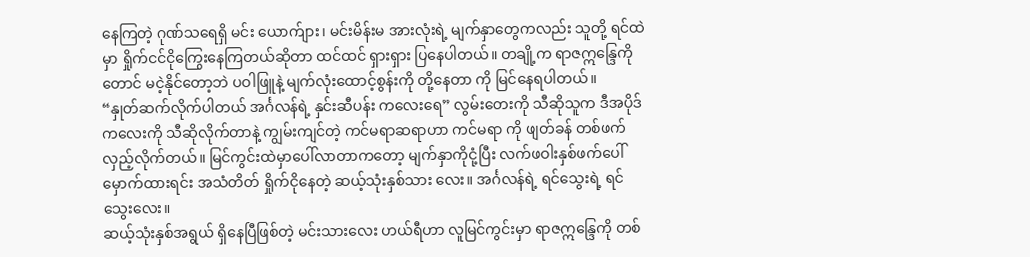နေကြတဲ့ ဂုဏ်သရေရှိ မင်း ယောက်ျား၊ မင်းမိန်းမ အားလုံးရဲ့ မျက်နှာတွေကလည်း သူတို့ ရင်ထဲမှာ ရှိုက်ငင်ငိုကြွေးနေကြတယ်ဆိုတာ ထင်ထင် ရှားရှား ပြနေပါတယ်။ တချို့က ရာဇဣန္ဒြေကိုတောင် မငဲ့နိုင်တော့ဘဲ ပဝါဖြူနဲ့ မျက်လုံးထောင့်စွန်းကို တို့နေတာ ကို မြင်နေရပါတယ်။
“နှုတ်ဆက်လိုက်ပါတယ် အင်္ဂလန်ရဲ့ နှင်းဆီပန်း ကလေးရေ” လွမ်းတေးကို သီဆိုသူက ဒီအပိုဒ်ကလေးကို သီဆိုလိုက်တာနဲ့ ကျွမ်းကျင်တဲ့ ကင်မရာဆရာဟာ ကင်မရာ ကို ဖျတ်ခန် တစ်ဖက် လှည့်လိုက်တယ်။ မြင်ကွင်းထဲမှာပေါ်လာတာကတော့ မျက်နှာကိုငုံ့ပြီး လက်ဖဝါးနှစ်ဖက်ပေါ် မှောက်ထားရင်း အသံတိတ် ရှိုက်ငိုနေတဲ့ ဆယ့်သုံးနှစ်သား လေး။ အင်္ဂလန်ရဲ့ ရင်သွေးရဲ့ ရင်သွေးလေး။
ဆယ့်သုံးနှစ်အရွယ် ရှိနေပြီဖြစ်တဲ့ မင်းသားလေး ဟယ်ရီဟာ လူမြင်ကွင်းမှာ ရာဇဣန္ဒြေကို တစ်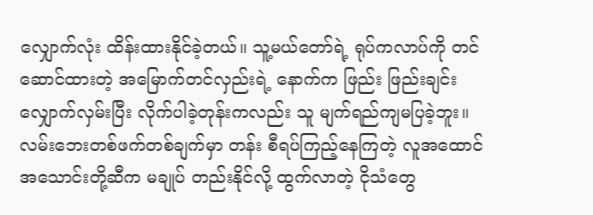လျှောက်လုံး ထိန်းထားနိုင်ခဲ့တယ်။ သူ့မယ်တော်ရဲ့ ရုပ်ကလာပ်ကို တင်
ဆောင်ထားတဲ့ အမြောက်တင်လှည်းရဲ့ နောက်က ဖြည်း ဖြည်းချင်း လျှောက်လှမ်းပြီး လိုက်ပါခဲ့တုန်းကလည်း သူ မျက်ရည်ကျမပြခဲ့ဘူး။ လမ်းဘေးတစ်ဖက်တစ်ချက်မှာ တန်း စီရပ်ကြည့်နေကြတဲ့ လူအထောင်အသောင်းတို့ဆီက မချုပ် တည်းနိုင်လို့ ထွက်လာတဲ့ ငိုသံတွေ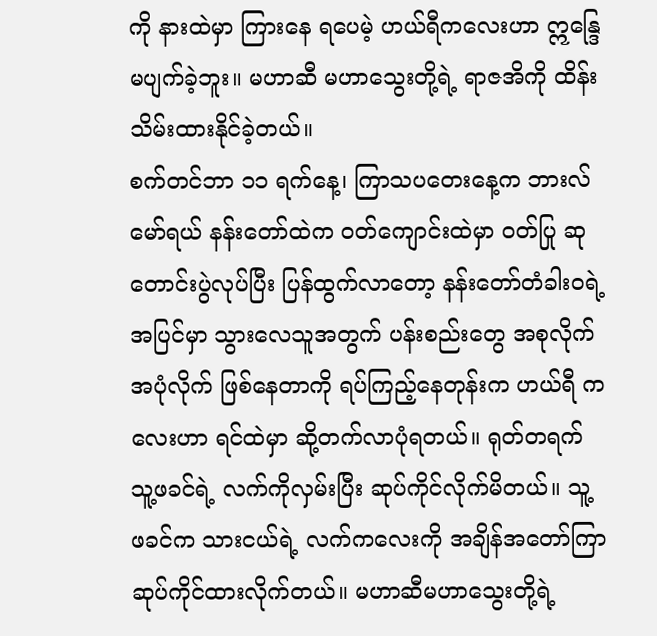ကို နားထဲမှာ ကြားနေ ရပေမဲ့ ဟယ်ရီကလေးဟာ ဣန္ဒြေမပျက်ခဲ့ဘူး။ မဟာဆီ မဟာသွေးတို့ရဲ့ ရာဇအိကို ထိန်းသိမ်းထားနိုင်ခဲ့တယ်။
စက်တင်ဘာ ၁၁ ရက်နေ့၊ ကြာသပတေးနေ့က ဘားလ်မော်ရယ် နန်းတော်ထဲက ဝတ်ကျောင်းထဲမှာ ဝတ်ပြု ဆုတောင်းပွဲလုပ်ပြီး ပြန်ထွက်လာတော့ နန်းတော်တံခါးဝရဲ့ အပြင်မှာ သွားလေသူအတွက် ပန်းစည်းတွေ အစုလိုက် အပုံလိုက် ဖြစ်နေတာကို ရပ်ကြည့်နေတုန်းက ဟယ်ရီ ကလေးဟာ ရင်ထဲမှာ ဆို့တက်လာပုံရတယ်။ ရုတ်တရက် သူ့ဖခင်ရဲ့ လက်ကိုလှမ်းပြီး ဆုပ်ကိုင်လိုက်မိတယ်။ သူ့ ဖခင်က သားငယ်ရဲ့ လက်ကလေးကို အချိန်အတော်ကြာ ဆုပ်ကိုင်ထားလိုက်တယ်။ မဟာဆီမဟာသွေးတို့ရဲ့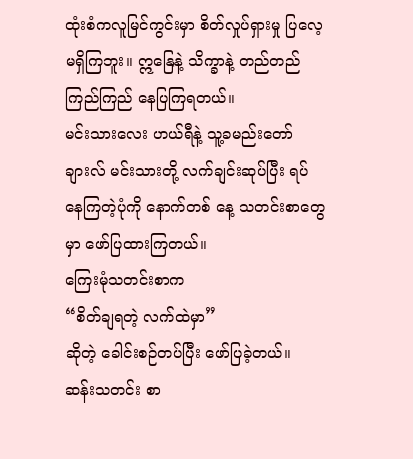ထုံးစံကလူမြင်ကွင်းမှာ စိတ်လှုပ်ရှားမှု ပြလေ့မရှိကြဘူး။ ဣနြေနဲ့ သိက္ခာနဲ့ တည်တည်ကြည်ကြည် နေပြကြရတယ်။
မင်းသားလေး ဟယ်ရီနဲ့ သူ့ခမည်းတော် ချားလ် မင်းသားတို့ လက်ချင်းဆုပ်ပြီး ရပ်နေကြတဲ့ပုံကို နောက်တစ် နေ့ သတင်းစာတွေမှာ ဖော်ပြထားကြတယ်။
ကြေးမုံသတင်းစာက
“စိတ်ချရတဲ့ လက်ထဲမှာ”
ဆိုတဲ့ ခေါင်းစဉ်တပ်ပြီး ဖော်ပြခဲ့တယ်။ ဆန်းသတင်း စာ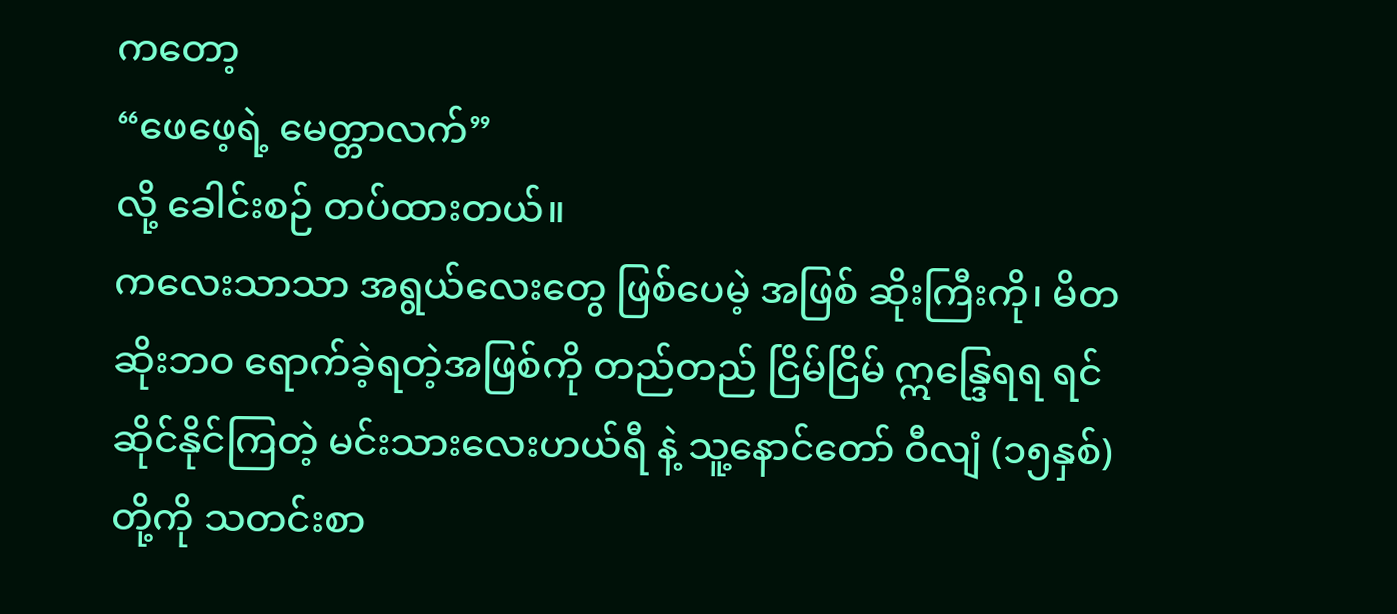ကတော့
“ဖေဖေ့ရဲ့ မေတ္တာလက်”
လို့ ခေါင်းစဉ် တပ်ထားတယ်။
ကလေးသာသာ အရွယ်လေးတွေ ဖြစ်ပေမဲ့ အဖြစ် ဆိုးကြီးကို၊ မိတဆိုးဘဝ ရောက်ခဲ့ရတဲ့အဖြစ်ကို တည်တည် ငြိမ်ငြိမ် ဣန္ဒြေရရ ရင်ဆိုင်နိုင်ကြတဲ့ မင်းသားလေးဟယ်ရီ နဲ့ သူ့နောင်တော် ဝီလျံ (၁၅နှစ်) တို့ကို သတင်းစာ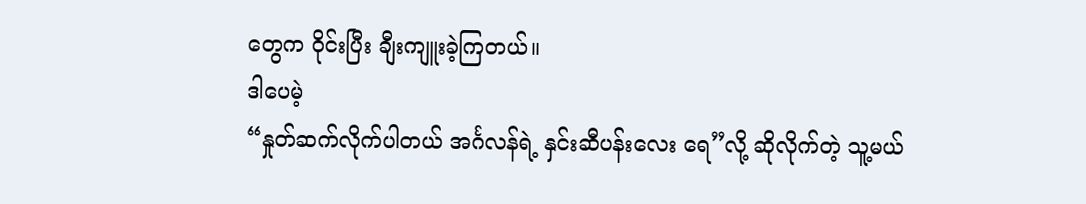တွေက ဝိုင်းပြီး ချီးကျူးခဲ့ကြတယ်။
ဒါပေမဲ့
“နှုတ်ဆက်လိုက်ပါတယ် အင်္ဂလန်ရဲ့ နှင်းဆီပန်းလေး ရေ”လို့ ဆိုလိုက်တဲ့ သူ့မယ်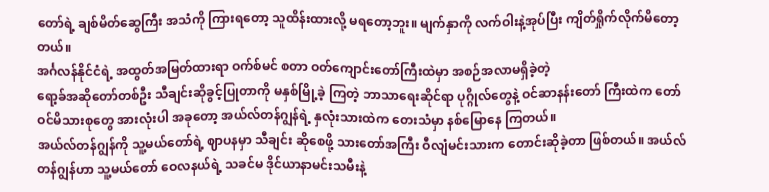တော်ရဲ့ ချစ်မိတ်ဆွေကြီး အသံကို ကြားရတော့ သူထိန်းထားလို့ မရတော့ဘူး။ မျက်နှာကို လက်ဝါးနဲ့အုပ်ပြီး ကျိတ်ရှိုက်လိုက်မိတော့တယ်။
အင်္ဂလန်နိုင်ငံရဲ့ အထွတ်အမြတ်ထားရာ ဝက်စ်မင် စတာ ဝတ်ကျောင်းတော်ကြီးထဲမှာ အစဉ်အလာမရှိခဲ့တဲ့
ရော့ခ်အဆိုတော်တစ်ဦး သီချင်းဆိုခွင့်ပြုတာကို မနှစ်မြို့ခဲ့ ကြတဲ့ ဘာသာရေးဆိုင်ရာ ပုဂ္ဂိုလ်တွေနဲ့ ဝင်ဆာနန်းတော် ကြီးထဲက တော်ဝင်မိသားစုတွေ အားလုံးပါ အခုတော့ အယ်လ်တန်ဂျွန်ရဲ့ နှလုံးသားထဲက တေးသံမှာ နစ်မြောနေ ကြတယ်။
အယ်လ်တန်ဂျွန်ကို သူ့မယ်တော်ရဲ့ ဈာပနမှာ သီချင်း ဆိုစေဖို့ သားတော်အကြီး ဝီလျံမင်းသားက တောင်းဆိုခဲ့တာ ဖြစ်တယ်။ အယ်လ်တန်ဂျွန်ဟာ သူ့မယ်တော် ဝေလနယ်ရဲ့ သခင်မ ဒိုင်ယာနာမင်းသမီးနဲ့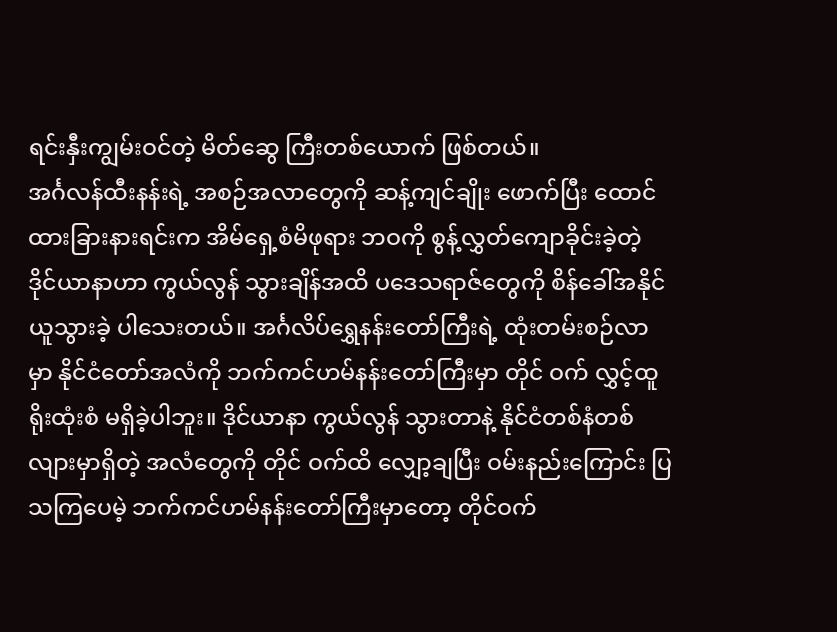ရင်းနှီးကျွမ်းဝင်တဲ့ မိတ်ဆွေ ကြီးတစ်ယောက် ဖြစ်တယ်။
အင်္ဂလန်ထီးနန်းရဲ့ အစဉ်အလာတွေကို ဆန့်ကျင်ချိုး ဖောက်ပြီး ထောင်ထားခြားနားရင်းက အိမ်ရှေ့စံမိဖုရား ဘဝကို စွန့်လွှတ်ကျောခိုင်းခဲ့တဲ့ ဒိုင်ယာနာဟာ ကွယ်လွန် သွားချိန်အထိ ပဒေသရာဇ်တွေကို စိန်ခေါ်အနိုင်ယူသွားခဲ့ ပါသေးတယ်။ အင်္ဂလိပ်ရွှေနန်းတော်ကြီးရဲ့ ထုံးတမ်းစဉ်လာ မှာ နိုင်ငံတော်အလံကို ဘက်ကင်ဟမ်နန်းတော်ကြီးမှာ တိုင် ဝက် လွှင့်ထူရိုးထုံးစံ မရှိခဲ့ပါဘူး။ ဒိုင်ယာနာ ကွယ်လွန် သွားတာနဲ့ နိုင်ငံတစ်နံတစ်လျားမှာရှိတဲ့ အလံတွေကို တိုင် ဝက်ထိ လျှော့ချပြီး ဝမ်းနည်းကြောင်း ပြသကြပေမဲ့ ဘက်ကင်ဟမ်နန်းတော်ကြီးမှာတော့ တိုင်ဝက်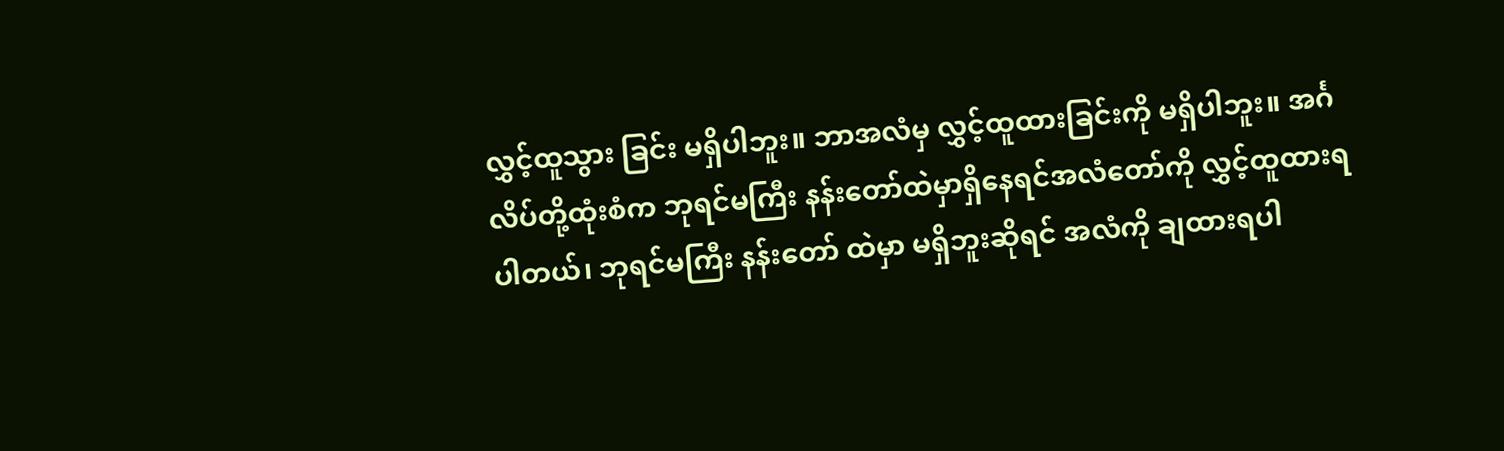လွှင့်ထူသွား ခြင်း မရှိပါဘူး။ ဘာအလံမှ လွှင့်ထူထားခြင်းကို မရှိပါဘူး။ အင်္ဂလိပ်တို့ထုံးစံက ဘုရင်မကြီး နန်းတော်ထဲမှာရှိနေရင်အလံတော်ကို လွှင့်ထူထားရပါတယ်၊ ဘုရင်မကြီး နန်းတော် ထဲမှာ မရှိဘူးဆိုရင် အလံကို ချထားရပါ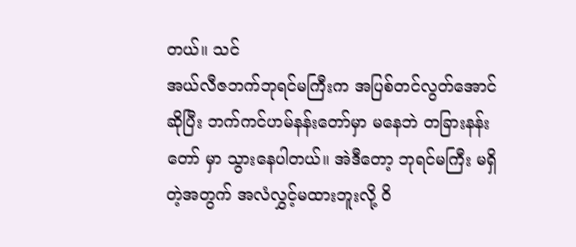တယ်။ သင်
အယ်လီဇဘက်ဘုရင်မကြီးက အပြစ်တင်လွတ်အောင် ဆိုပြီး ဘက်ကင်ဟမ်နန်းတော်မှာ မနေဘဲ တခြားနန်းတော် မှာ သွားနေပါတယ်။ အဲဒီတော့ ဘုရင်မကြီး မရှိတဲ့အတွက် အလံလွှင့်မထားဘူးလို့ ဝိ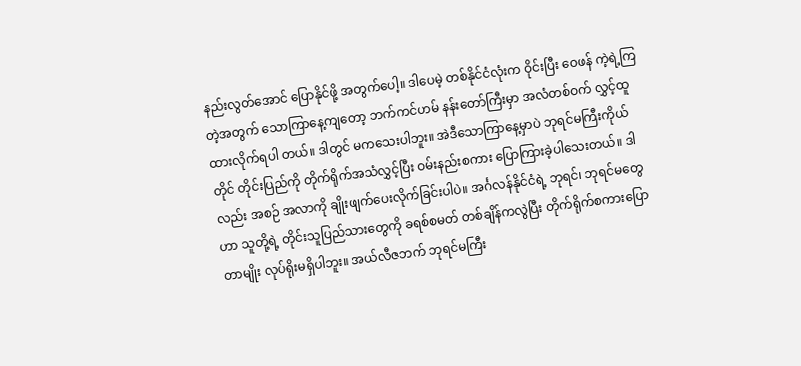နည်းလွတ်အောင် ပြောနိုင်ဖို့ အတွက်ပေါ့။ ဒါပေမဲ့ တစ်နိုင်ငံလုံးက ဝိုင်းပြီး ဝေဖန် ကဲ့ရဲ့ကြတဲ့အတွက် သောကြာနေ့ကျတော့ ဘက်ကင်ဟမ် နန်းတော်ကြီးမှာ အလံတစ်ဝက် လွှင့်ထူထားလိုက်ရပါ တယ်။ ဒါတွင် မကသေးပါဘူး။ အဲဒီသောကြာနေ့မှာပဲ ဘုရင်မကြီးကိုယ်တိုင် တိုင်းပြည်ကို တိုက်ရိုက်အသံလွှင့်ပြီး ဝမ်းနည်းစကား ပြောကြားခဲ့ပါသေးတယ်။ ဒါလည်း အစဉ် အလာကို ချိုးဖျက်ပေးလိုက်ခြင်းပါပဲ။ အင်္ဂလန်နိုင်ငံရဲ့ ဘုရင်၊ ဘုရင်မတွေဟာ သူတို့ရဲ့ တိုင်းသူပြည်သားတွေကို ခရစ်စမတ် တစ်ချိန်ကလွဲပြီး တိုက်ရိုက်စကားပြောတာမျိုး လုပ်ရိုးမရှိပါဘူး။ အယ်လီဇဘက် ဘုရင်မကြီး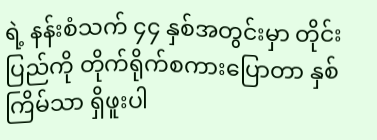ရဲ့ နန်းစံသက် ၄၄ နှစ်အတွင်းမှာ တိုင်းပြည်ကို တိုက်ရိုက်စကားပြောတာ နှစ်ကြိမ်သာ ရှိဖူးပါ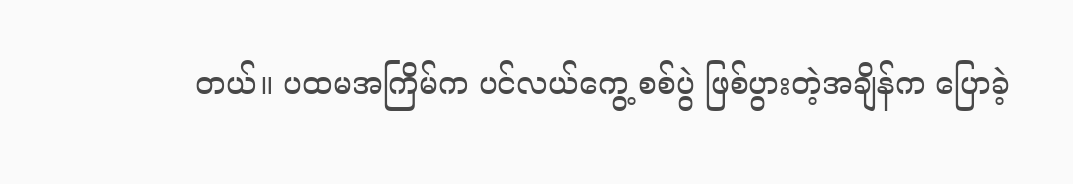တယ်။ ပထမအကြိမ်က ပင်လယ်ကွေ့ စစ်ပွဲ ဖြစ်ပွားတဲ့အချိန်က ပြောခဲ့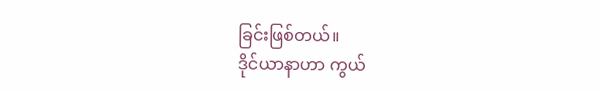ခြင်းဖြစ်တယ်။
ဒိုင်ယာနာဟာ ကွယ်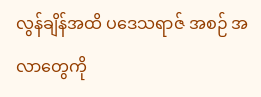လွန်ချိန်အထိ ပဒေသရာဇ် အစဉ် အလာတွေကို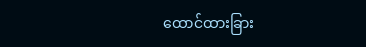ထောင်ထားခြား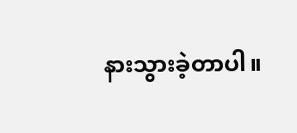နားသွားခဲ့တာပါ။